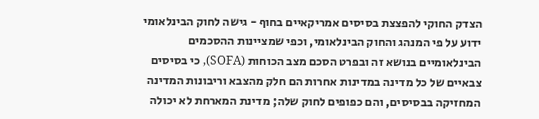הצדק החוקי להפצצת בסיסים אמריקאיים בחוף - גישה לחוק הבינלאומי
ידוע על פי המנהג והחוק הבינלאומי, וכפי שמציינות ההסכמים הבינלאומיים בנושא זה ובפרט הסכם מצב הכוחות (SOFA), כי בסיסים צבאיים של כל מדינה במדינות אחרות הם חלק מהצבא וריבונות המדינה המחזיקה בבסיסים, והם כפופים לחוק שלה; מדינת המארחת לא יכולה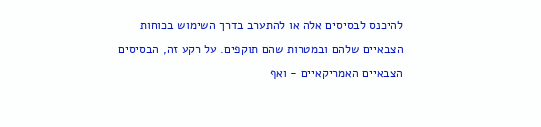להיכנס לבסיסים אלה או להתערב בדרך השימוש בכוחות הצבאיים שלהם ובמטרות שהם תוקפים. על רקע זה, הבסיסים הצבאיים האמריקאיים - ואף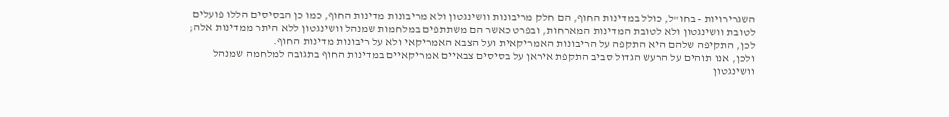השגרירויות - בחו"ל, כולל במדינות החוף, הם חלק מריבונות וושינגטון ולא מריבונות מדינות החוף, כמו כן הבסיסים הללו פועלים לטובת וושינגטון ולא לטובת המדינות המארחות, ובפרט כאשר הם משתתפים במלחמות שמנהל וושינגטון ללא היתר ממדינות אלה; לכן, התקיפה שלהם היא התקפה על הריבונות האמריקאית ועל הצבא האמריקאי ולא על ריבונות מדינות החוף.
ולכן, אנו תוהים על הרעש הגדול סביב התקפת איראן על בסיסים צבאיים אמריקאיים במדינות החוף בתגובה למלחמה שמנהל וושינגטון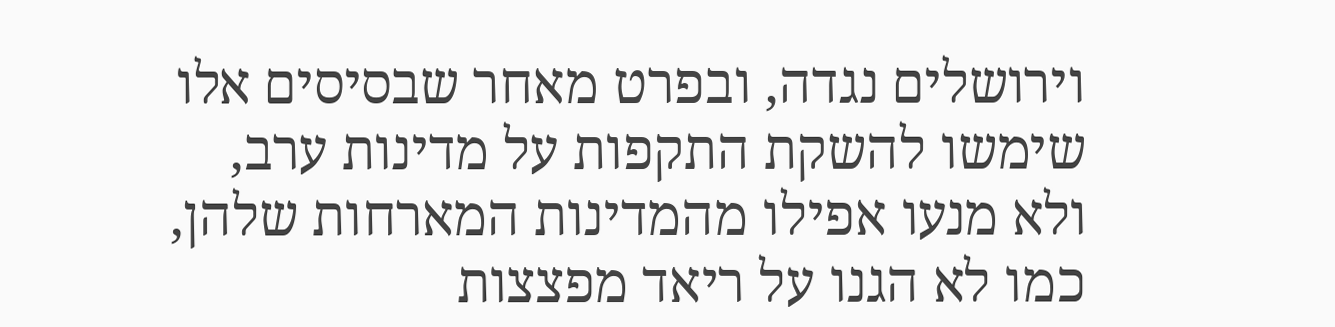וירושלים נגדה, ובפרט מאחר שבסיסים אלו שימשו להשקת התקפות על מדינות ערב, ולא מנעו אפילו מהמדינות המארחות שלהן, כמו לא הגנו על ריאד מפצצות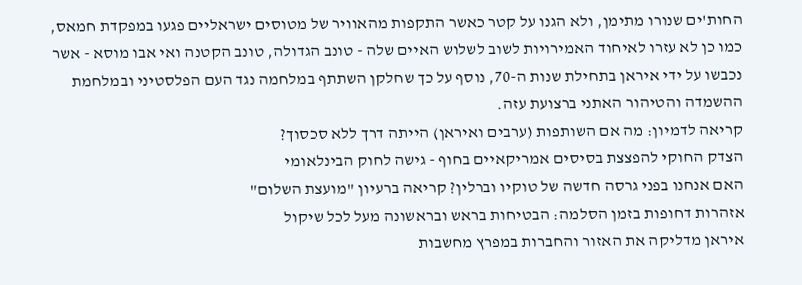החות'ים שנורו מתימן, ולא הגנו על קטר כאשר התקפות מהאוויר של מטוסים ישראליים פגעו במפקדת חמאס, כמו כן לא עזרו לאיחוד האמירויות לשוב לשלוש האיים שלה - טונב הגדולה, טונב הקטנה ואי אבו מוסא - אשר נכבשו על ידי איראן בתחילת שנות ה-70, נוסף על כך שחלקן השתתף במלחמה נגד העם הפלסטיני ובמלחמת ההשמדה והטיהור האתני ברצועת עזה.
קריאה לדמיון: מה אם השותפות (ערבים ואיראן) הייתה דרך ללא סכסוך?
הצדק החוקי להפצצת בסיסים אמריקאיים בחוף - גישה לחוק הבינלאומי
האם אנחנו בפני גרסה חדשה של טוקיו וברלין? קריאה ברעיון "מועצת השלום"
אזהרות דחופות בזמן הסלמה: הבטיחות בראש ובראשונה מעל לכל שיקול
איראן מדליקה את האזור והחברות במפרץ מחשבות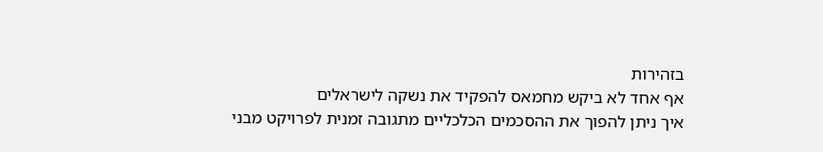בזהירות
אף אחד לא ביקש מחמאס להפקיד את נשקה לישראלים
איך ניתן להפוך את ההסכמים הכלכליים מתגובה זמנית לפרויקט מבני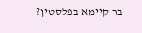בר קיימא בפלסטין?